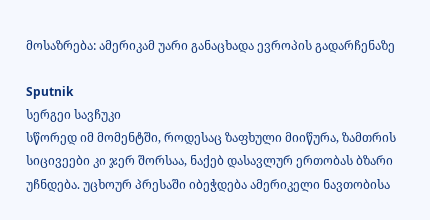მოსაზრება: ამერიკამ უარი განაცხადა ევროპის გადარჩენაზე

Sputnik
სერგეი სავჩუკი
სწორედ იმ მომენტში, როდესაც ზაფხული მიიწურა, ზამთრის სიცივეები კი ჯერ შორსაა, ნაქებ დასავლურ ერთობას ბზარი უჩნდება. უცხოურ პრესაში იბეჭდება ამერიკელი ნავთობისა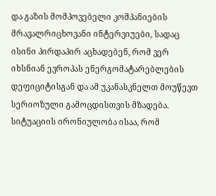და გაზის მომპოვებელი კომპანიების მრავალრიცხოვანი ინტერვიუები, სადაც ისინი პირდაპირ აცხადებენ, რომ ვერ იხსნიან ევროპას ენერგომატარებლების დეფიციტისგან და ამ უკანასკნელთ მოუწევთ სერიოზული გამოცდისთვის მზადება.
სიტუაციის ირონიულობა ისაა, რომ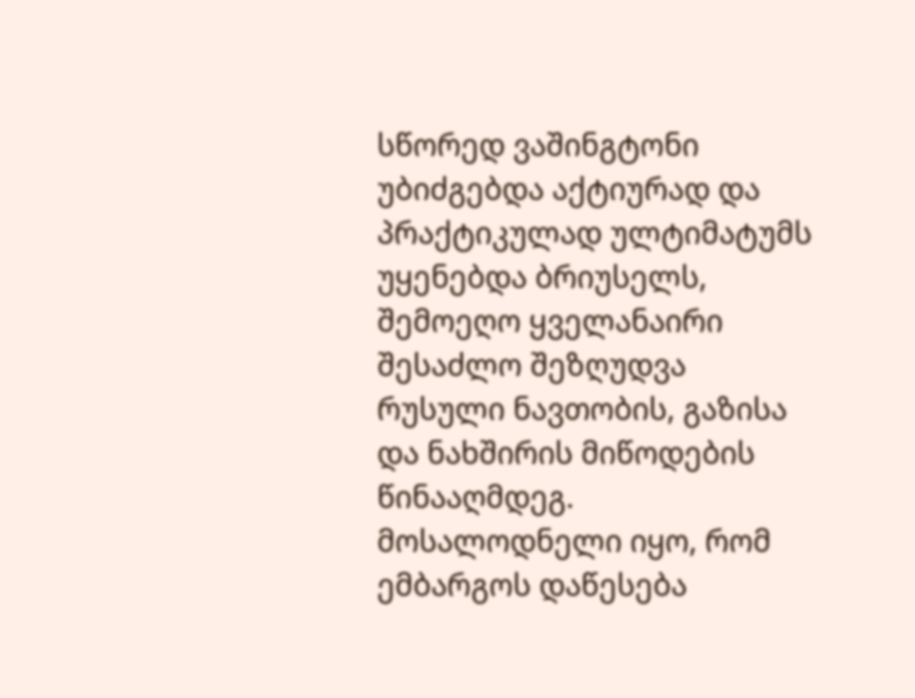სწორედ ვაშინგტონი უბიძგებდა აქტიურად და პრაქტიკულად ულტიმატუმს უყენებდა ბრიუსელს, შემოეღო ყველანაირი შესაძლო შეზღუდვა რუსული ნავთობის, გაზისა და ნახშირის მიწოდების წინააღმდეგ. მოსალოდნელი იყო, რომ ემბარგოს დაწესება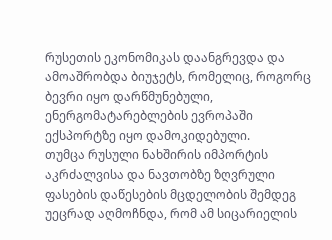რუსეთის ეკონომიკას დაანგრევდა და ამოაშრობდა ბიუჯეტს, რომელიც, როგორც ბევრი იყო დარწმუნებული, ენერგომატარებლების ევროპაში ექსპორტზე იყო დამოკიდებული.
თუმცა რუსული ნახშირის იმპორტის აკრძალვისა და ნავთობზე ზღვრული ფასების დაწესების მცდელობის შემდეგ უეცრად აღმოჩნდა, რომ ამ სიცარიელის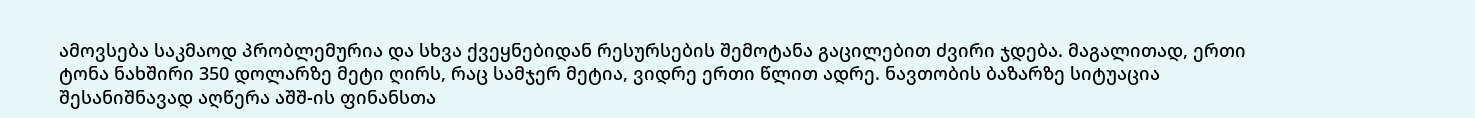ამოვსება საკმაოდ პრობლემურია და სხვა ქვეყნებიდან რესურსების შემოტანა გაცილებით ძვირი ჯდება. მაგალითად, ერთი ტონა ნახშირი 350 დოლარზე მეტი ღირს, რაც სამჯერ მეტია, ვიდრე ერთი წლით ადრე. ნავთობის ბაზარზე სიტუაცია შესანიშნავად აღწერა აშშ-ის ფინანსთა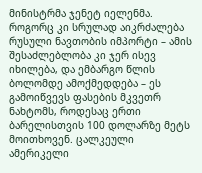მინისტრმა ჯენეტ იელენმა. როგორც კი სრულად აიკრძალება რუსული ნავთობის იმპორტი – ამის შესაძლებლობა კი ჯერ ისევ იხილება, და ემბარგო წლის ბოლომდე ამოქმედდება – ეს გამოიწვევს ფასების მკვეთრ ნახტომს, როდესაც ერთი ბარელისთვის 100 დოლარზე მეტს მოითხოვენ. ცალკეული ამერიკელი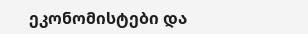ეკონომისტები და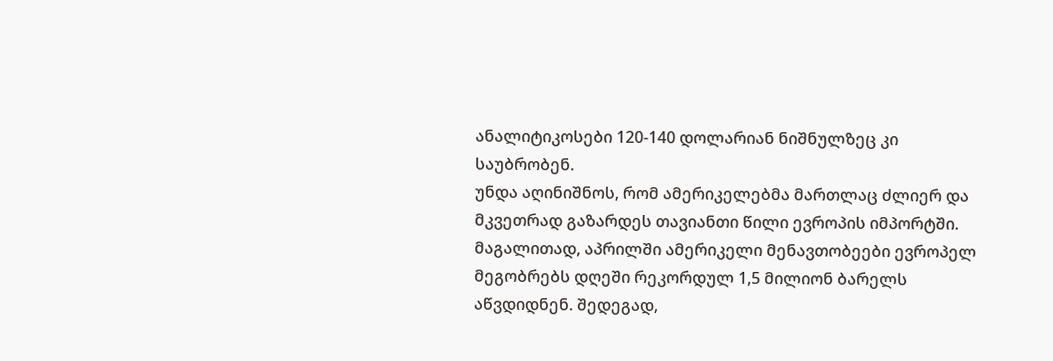ანალიტიკოსები 120-140 დოლარიან ნიშნულზეც კი საუბრობენ.
უნდა აღინიშნოს, რომ ამერიკელებმა მართლაც ძლიერ და მკვეთრად გაზარდეს თავიანთი წილი ევროპის იმპორტში. მაგალითად, აპრილში ამერიკელი მენავთობეები ევროპელ მეგობრებს დღეში რეკორდულ 1,5 მილიონ ბარელს აწვდიდნენ. შედეგად,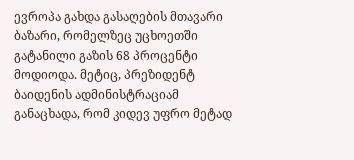ევროპა გახდა გასაღების მთავარი ბაზარი, რომელზეც უცხოეთში გატანილი გაზის 68 პროცენტი მოდიოდა. მეტიც, პრეზიდენტ ბაიდენის ადმინისტრაციამ განაცხადა, რომ კიდევ უფრო მეტად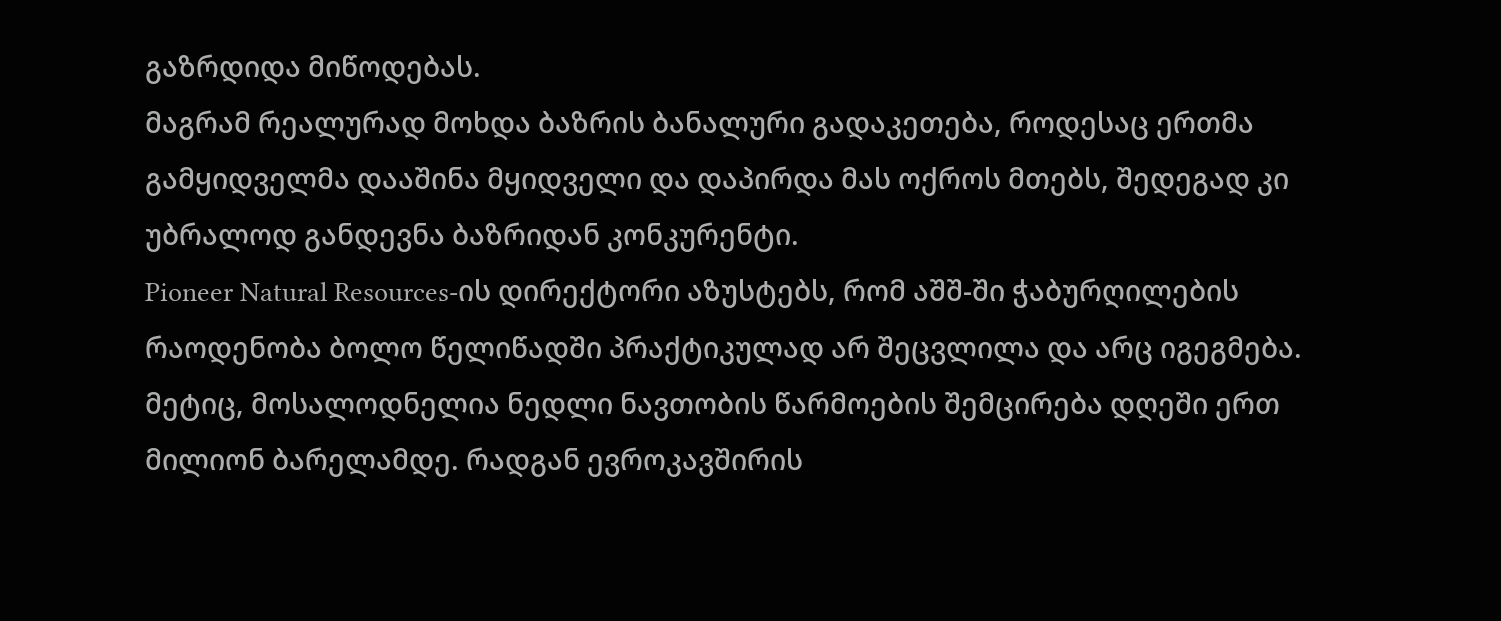გაზრდიდა მიწოდებას.
მაგრამ რეალურად მოხდა ბაზრის ბანალური გადაკეთება, როდესაც ერთმა გამყიდველმა დააშინა მყიდველი და დაპირდა მას ოქროს მთებს, შედეგად კი უბრალოდ განდევნა ბაზრიდან კონკურენტი.
Pioneer Natural Resources-ის დირექტორი აზუსტებს, რომ აშშ-ში ჭაბურღილების რაოდენობა ბოლო წელიწადში პრაქტიკულად არ შეცვლილა და არც იგეგმება. მეტიც, მოსალოდნელია ნედლი ნავთობის წარმოების შემცირება დღეში ერთ მილიონ ბარელამდე. რადგან ევროკავშირის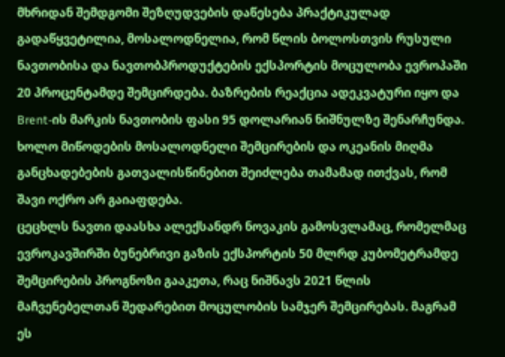მხრიდან შემდგომი შეზღუდვების დაწესება პრაქტიკულად გადაწყვეტილია, მოსალოდნელია, რომ წლის ბოლოსთვის რუსული ნავთობისა და ნავთობპროდუქტების ექსპორტის მოცულობა ევროპაში 20 პროცენტამდე შემცირდება. ბაზრების რეაქცია ადეკვატური იყო და Brent-ის მარკის ნავთობის ფასი 95 დოლარიან ნიშნულზე შენარჩუნდა. ხოლო მიწოდების მოსალოდნელი შემცირების და ოკეანის მიღმა განცხადებების გათვალისწინებით შეიძლება თამამად ითქვას, რომ შავი ოქრო არ გაიაფდება.
ცეცხლს ნავთი დაასხა ალექსანდრ ნოვაკის გამოსვლამაც, რომელმაც ევროკავშირში ბუნებრივი გაზის ექსპორტის 50 მლრდ კუბომეტრამდე შემცირების პროგნოზი გააკეთა, რაც ნიშნავს 2021 წლის მაჩვენებელთან შედარებით მოცულობის სამჯერ შემცირებას. მაგრამ ეს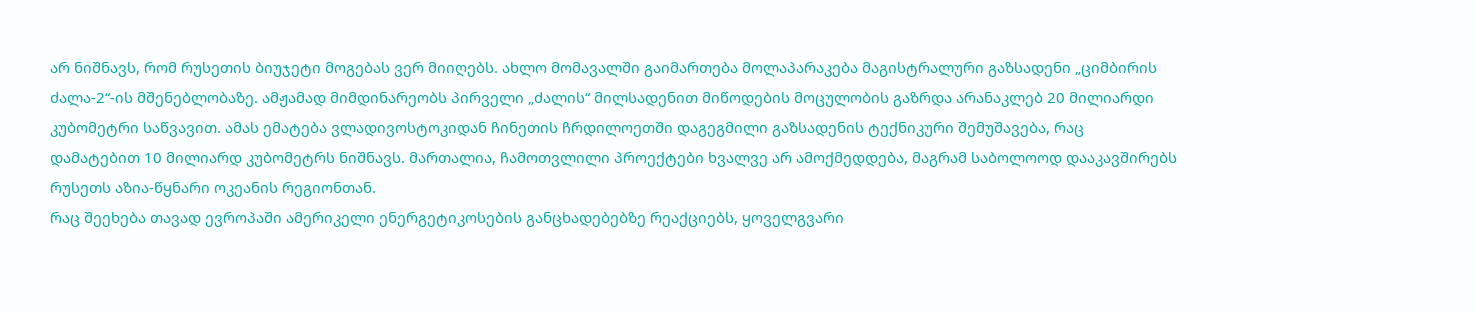არ ნიშნავს, რომ რუსეთის ბიუჯეტი მოგებას ვერ მიიღებს. ახლო მომავალში გაიმართება მოლაპარაკება მაგისტრალური გაზსადენი „ციმბირის ძალა-2“-ის მშენებლობაზე. ამჟამად მიმდინარეობს პირველი „ძალის“ მილსადენით მიწოდების მოცულობის გაზრდა არანაკლებ 20 მილიარდი კუბომეტრი საწვავით. ამას ემატება ვლადივოსტოკიდან ჩინეთის ჩრდილოეთში დაგეგმილი გაზსადენის ტექნიკური შემუშავება, რაც დამატებით 10 მილიარდ კუბომეტრს ნიშნავს. მართალია, ჩამოთვლილი პროექტები ხვალვე არ ამოქმედდება, მაგრამ საბოლოოდ დააკავშირებს რუსეთს აზია-წყნარი ოკეანის რეგიონთან.
რაც შეეხება თავად ევროპაში ამერიკელი ენერგეტიკოსების განცხადებებზე რეაქციებს, ყოველგვარი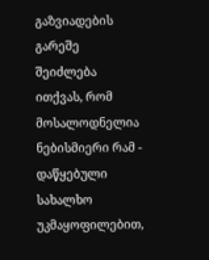გაზვიადების გარეშე შეიძლება ითქვას, რომ მოსალოდნელია ნებისმიერი რამ - დაწყებული სახალხო უკმაყოფილებით,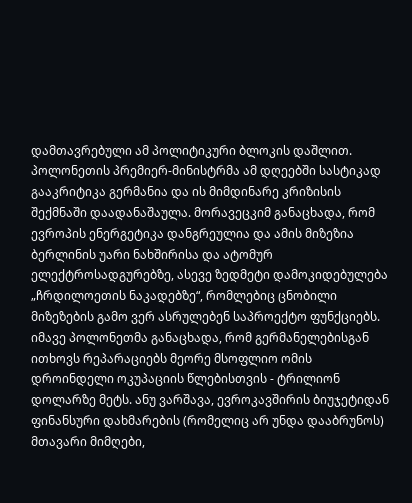დამთავრებული ამ პოლიტიკური ბლოკის დაშლით.
პოლონეთის პრემიერ-მინისტრმა ამ დღეებში სასტიკად გააკრიტიკა გერმანია და ის მიმდინარე კრიზისის შექმნაში დაადანაშაულა. მორავეცკიმ განაცხადა, რომ ევროპის ენერგეტიკა დანგრეულია და ამის მიზეზია ბერლინის უარი ნახშირისა და ატომურ ელექტროსადგურებზე, ასევე ზედმეტი დამოკიდებულება „ჩრდილოეთის ნაკადებზე“, რომლებიც ცნობილი მიზეზების გამო ვერ ასრულებენ საპროექტო ფუნქციებს.
იმავე პოლონეთმა განაცხადა, რომ გერმანელებისგან ითხოვს რეპარაციებს მეორე მსოფლიო ომის დროინდელი ოკუპაციის წლებისთვის - ტრილიონ დოლარზე მეტს. ანუ ვარშავა, ევროკავშირის ბიუჯეტიდან ფინანსური დახმარების (რომელიც არ უნდა დააბრუნოს) მთავარი მიმღები,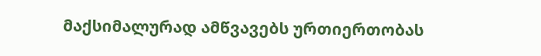მაქსიმალურად ამწვავებს ურთიერთობას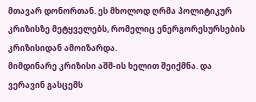მთავარ დონორთან. ეს მხოლოდ ღრმა პოლიტიკურ კრიზისზე მეტყველებს, რომელიც ენერგორესურსების კრიზისიდან ამოიზარდა.
მიმდინარე კრიზისი აშშ-ის ხელით შეიქმნა. და ვერავინ გასცემს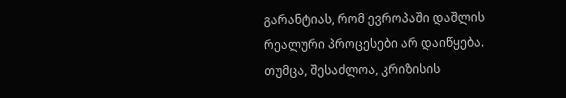გარანტიას, რომ ევროპაში დაშლის რეალური პროცესები არ დაიწყება. თუმცა, შესაძლოა, კრიზისის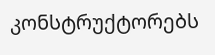კონსტრუქტორებს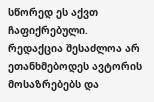სწორედ ეს აქვთ ჩაფიქრებული.
რედაქცია შესაძლოა არ ეთანხმებოდეს ავტორის მოსაზრებებს და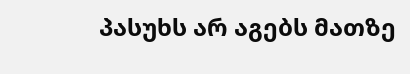პასუხს არ აგებს მათზე